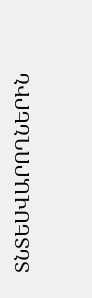ՏՆՏԵՍՎԱՐՈՂՆԵՐԻՆ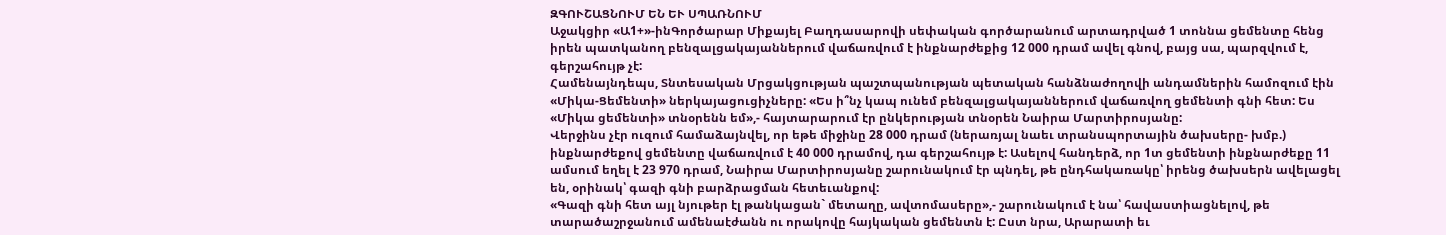ԶԳՈՒՇԱՑՆՈՒՄ ԵՆ ԵՒ ՍՊԱՌՆՈՒՄ
Աջակցիր «Ա1+»-ինԳործարար Միքայել Բաղդասարովի սեփական գործարանում արտադրված 1 տոննա ցեմենտը հենց իրեն պատկանող բենզալցակայաններում վաճառվում է ինքնարժեքից 12 000 դրամ ավել գնով, բայց սա, պարզվում է, գերշահույթ չէ:
Համենայնդեպս, Տնտեսական Մրցակցության պաշտպանության պետական հանձնաժողովի անդամներին համոզում էին «Միկա-Ցեմենտի» ներկայացուցիչները: «Ես ի՞նչ կապ ունեմ բենզալցակայաններում վաճառվող ցեմենտի գնի հետ: Ես «Միկա ցեմենտի» տնօրենն եմ»,- հայտարարում էր ընկերության տնօրեն Նաիրա Մարտիրոսյանը:
Վերջինս չէր ուզում համաձայնվել, որ եթե միջինը 28 000 դրամ (ներառյալ նաեւ տրանսպորտային ծախսերը- խմբ.) ինքնարժեքով ցեմենտը վաճառվում է 40 000 դրամով, դա գերշահույթ է: Ասելով հանդերձ, որ 1տ ցեմենտի ինքնարժեքը 11 ամսում եղել է 23 970 դրամ, Նաիրա Մարտիրոսյանը շարունակում էր պնդել, թե ընդհակառակը՝ իրենց ծախսերն ավելացել են, օրինակ՝ գազի գնի բարձրացման հետեւանքով:
«Գազի գնի հետ այլ նյութեր էլ թանկացան` մետաղը, ավտոմասերը»,- շարունակում է նա՝ հավաստիացնելով, թե տարածաշրջանում ամենաէժանն ու որակովը հայկական ցեմենտն է: Ըստ նրա, Արարատի եւ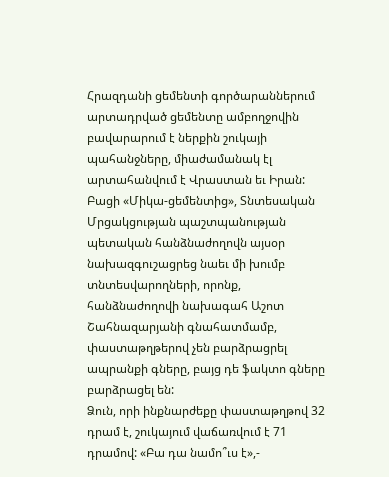Հրազդանի ցեմենտի գործարաններում արտադրված ցեմենտը ամբողջովին բավարարում է ներքին շուկայի պահանջները, միաժամանակ էլ արտահանվում է Վրաստան եւ Իրան:
Բացի «Միկա-ցեմենտից», Տնտեսական Մրցակցության պաշտպանության պետական հանձնաժողովն այսօր նախազգուշացրեց նաեւ մի խումբ տնտեսվարողների, որոնք, հանձնաժողովի նախագահ Աշոտ Շահնազարյանի գնահատմամբ, փաստաթղթերով չեն բարձրացրել ապրանքի գները, բայց դե ֆակտո գները բարձրացել են:
Ձուն, որի ինքնարժեքը փաստաթղթով 32 դրամ է, շուկայում վաճառվում է 71 դրամով: «Բա դա նամո՞ւս է»,-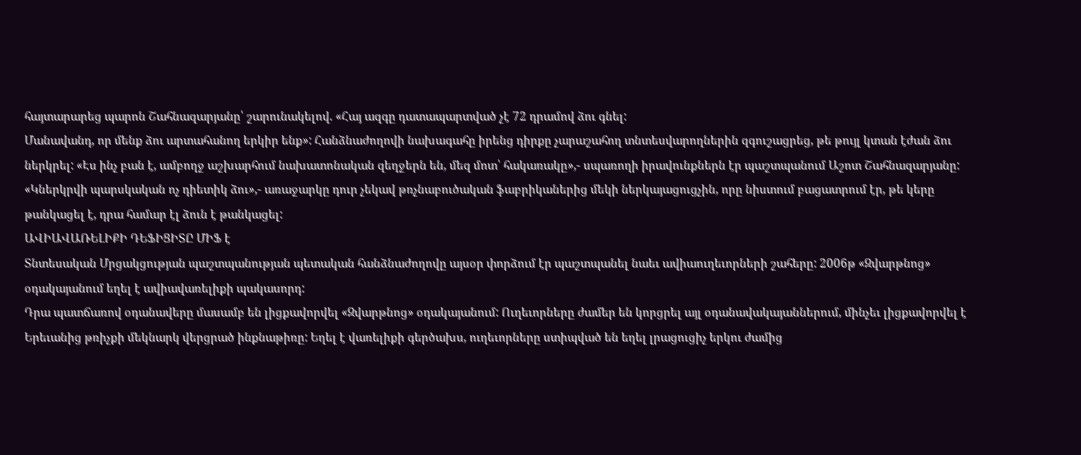հայտարարեց պարոն Շահնազարյանը՝ շարունակելով. «Հայ ազգը դատապարտված չէ 72 դրամով ձու գնել:
Մանավանդ, որ մենք ձու արտահանող երկիր ենք»: Հանձնաժողովի նախագահը իրենց դիրքը չարաշահող տնտեսվարողներին զգուշացրեց, թե թույլ կտան էժան ձու ներկրել: «Էս ինչ բան է, ամբողջ աշխարհում նախատոնական զեղջերն են, մեզ մոտ՝ հակառակը»,- սպառողի իրավունքներն էր պաշտպանում Աշոտ Շահնազարյանը: «Կներկրվի պարսկական ոչ դիետիկ ձու»,- առաջարկը դուր չեկավ թռչնաբուծական ֆաբրիկաներից մեկի ներկայացուցչին, որը նիստում բացատրում էր, թե կերը թանկացել է, դրա համար էլ ձուն է թանկացել:
ԱՎԻԱՎԱՌԵԼԻՔԻ ԴԵՖԻՑԻՏԸ ՄԻՖ է
Տնտեսական Մրցակցության պաշտպանության պետական հանձնաժողովը այսօր փորձում էր պաշտպանել նաեւ ավիաուղեւորների շահերը: 2006թ «Զվարթնոց» օդակայանում եղել է ավիավառելիքի պակասորդ:
Դրա պատճառով օդանավերը մասամբ են լիցքավորվել «Զվարթնոց» օդակայանում: Ուղեւորները ժամեր են կորցրել այլ օդանավակայաններում, մինչեւ լիցքավորվել է Երեւանից թռիչքի մեկնարկ վերցրած ինքնաթիռը: Եղել է վառելիքի գերծախս, ուղեւորները ստիպված են եղել լրացուցիչ երկու ժամից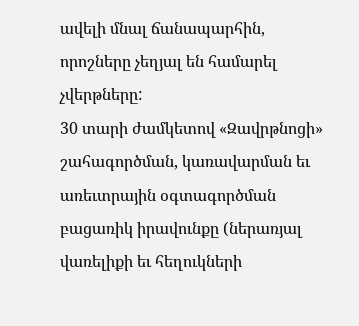ավելի մնալ ճանապարհին, որոշները չեղյալ են համարել չվերթները:
30 տարի ժամկետով «Զավրթնոցի» շահագործման, կառավարման եւ առեւտրային օգտագործման բացառիկ իրավունքը (ներառյալ վառելիքի եւ հեղուկների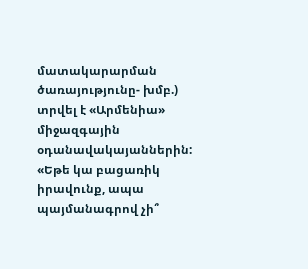մատակարարման ծառայությունը- խմբ.) տրվել է «Արմենիա» միջազգային օդանավակայաններին:
«Եթե կա բացառիկ իրավունք, ապա պայմանագրով չի՞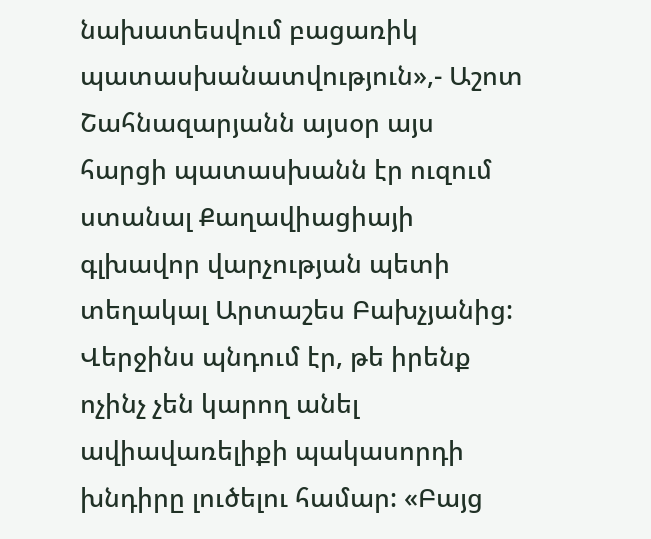նախատեսվում բացառիկ պատասխանատվություն»,- Աշոտ Շահնազարյանն այսօր այս հարցի պատասխանն էր ուզում ստանալ Քաղավիացիայի գլխավոր վարչության պետի տեղակալ Արտաշես Բախչյանից: Վերջինս պնդում էր, թե իրենք ոչինչ չեն կարող անել ավիավառելիքի պակասորդի խնդիրը լուծելու համար: «Բայց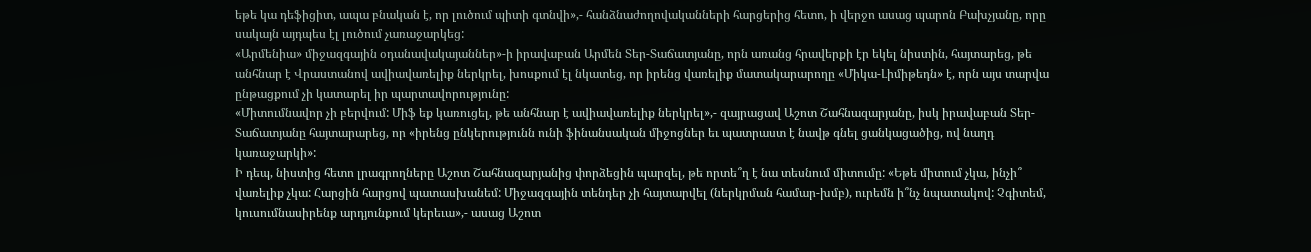եթե կա դեֆիցիտ, ապա բնական է, որ լուծում պիտի գտնվի»,- հանձնաժողովականների հարցերից հետո, ի վերջո ասաց պարոն Բախչյանը, որը սակայն այդպես էլ լուծում չառաջարկեց:
«Արմենիա» միջազգային օդանավակայաններ»-ի իրավաբան Արմեն Տեր-Տաճատյանը, որն առանց հրավերքի էր եկել նիստին, հայտարեց, թե անհնար է Վրաստանով ավիավառելիք ներկրել, խոսքում էլ նկատեց, որ իրենց վառելիք մատակարարողը «Միկա-Լիմիթեդն» է, որն այս տարվա ընթացքում չի կատարել իր պարտավորությունը:
«Միտումնավոր չի բերվում: Միֆ եք կառուցել, թե անհնար է ավիավառելիք ներկրել»,- զայրացավ Աշոտ Շահնազարյանը, իսկ իրավաբան Տեր- Տաճատյանը հայտարարեց, որ «իրենց ընկերությունն ունի ֆինանսական միջոցներ եւ պատրաստ է նավթ գնել ցանկացածից, ով նաղդ կառաջարկի»:
Ի դեպ, նիստից հետո լրագրողները Աշոտ Շահնազարյանից փորձեցին պարզել, թե որտե՞ղ է նա տեսնում միտումը: «Եթե միտում չկա, ինչի՞ վառելիք չկա: Հարցին հարցով պատասխանեմ: Միջազգային տենդեր չի հայտարվել (ներկրման համար-խմբ), ուրեմն ի՞նչ նպատակով: Չգիտեմ, կուսումնասիրենք արդյունքում կերեւա»,- ասաց Աշոտ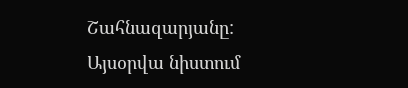Շահնազարյանը:
Այսօրվա նիստում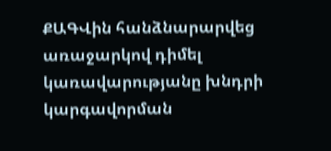ՔԱԳՎին հանձնարարվեց առաջարկով դիմել կառավարությանը խնդրի կարգավորման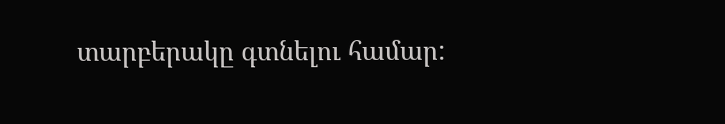տարբերակը գտնելու համար: